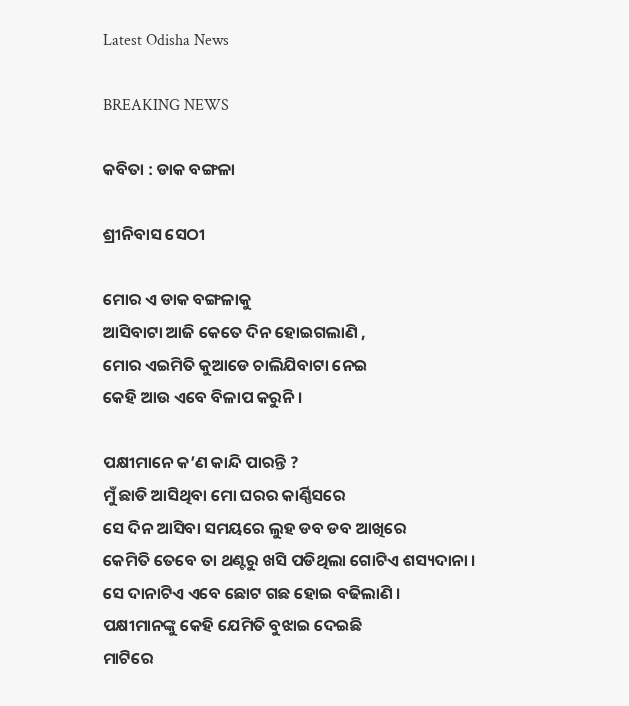Latest Odisha News

BREAKING NEWS

କବିତା : ଡାକ ବଙ୍ଗଳା

ଶ୍ରୀନିବାସ ସେଠୀ

ମୋର ଏ ଡାକ ବଙ୍ଗଳାକୁ
ଆସିବାଟା ଆଜି କେତେ ଦିନ ହୋଇଗଲାଣି ,
ମୋର ଏଇମିତି କୁଆଡେ ଚାଲିଯିବାଟା ନେଇ
କେହି ଆଉ ଏବେ ବିଳାପ କରୁନି ।

ପକ୍ଷୀମାନେ କ’ଣ କାନ୍ଦି ପାରନ୍ତି ?
ମୁଁ ଛାଡି ଆସିଥିବା ମୋ ଘରର କାର୍ଣ୍ଣିସରେ
ସେ ଦିନ ଆସିବା ସମୟରେ ଲୁହ ଡବ ଡବ ଆଖିରେ
କେମିତି ତେବେ ତା ଥଣ୍ଟରୁ ଖସି ପଡିଥିଲା ଗୋଟିଏ ଶସ୍ୟଦାନା ।
ସେ ଦାନାଟିଏ ଏବେ ଛୋଟ ଗଛ ‌ହୋଇ ବଢିଲାଣି ।
ପକ୍ଷୀମାନଙ୍କୁ କେହି ଯେମିତି ବୁଝାଇ ଦେଇଛି
ମାଟିରେ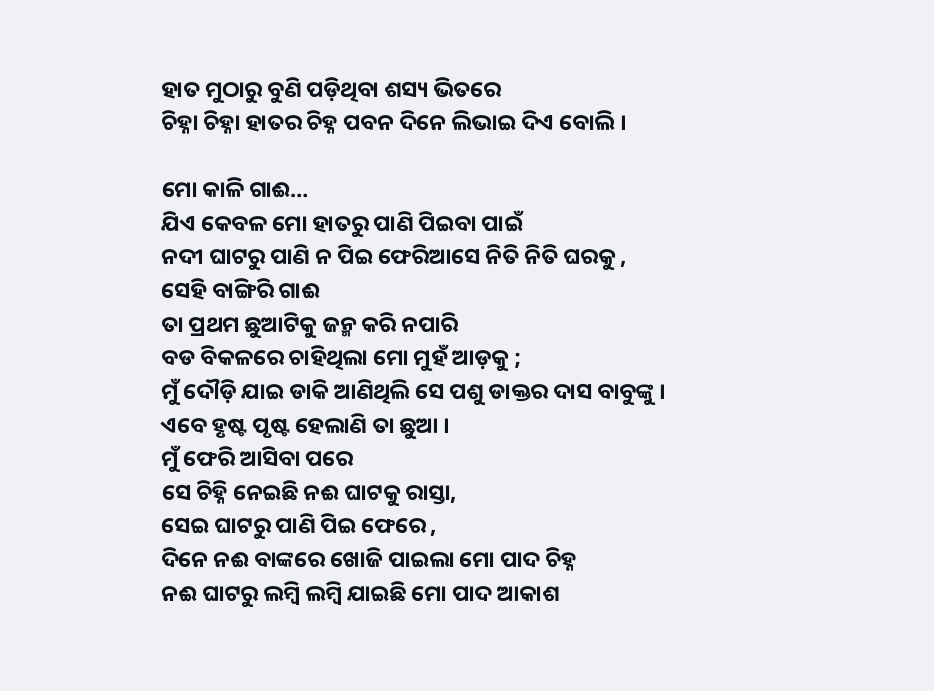ହାତ ମୁଠାରୁ ବୁଣି ପଡ଼ିଥିବା ଶସ୍ୟ ଭିତରେ
ଚିହ୍ନା ଚିହ୍ନା ହାତର ଚିହ୍ନ ପବନ ଦିନେ ଲିଭାଇ ଦିଏ ବୋଲି ।

ମୋ କାଳି ଗାଈ…
ଯିଏ କେବଳ ମୋ ହାତରୁ ପାଣି ପିଇବା ପାଇଁ
ନଦୀ ଘାଟରୁ ପାଣି ନ ପିଇ ଫେରିଆସେ ନିତି ନିତି ଘରକୁ ,
ସେହି ବାଙ୍ଗିରି ଗାଈ
ତା ପ୍ରଥମ ‌ଛୁଆଟିକୁ ଜନ୍ମ କରି ନପାରି
ବଡ ବିକଳରେ ‌ଚାହିଥିଲା ମୋ ମୁହଁ ଆଡ଼କୁ ;
ମୁଁ ଦୌଡ଼ି ଯାଇ ଡାକି ଆଣିଥିଲି ସେ ପଶୁ ଡାକ୍ତର‌ ଦାସ ବାବୁଙ୍କୁ ।
ଏବେ ହୃଷ୍ଟ ପୃଷ୍ଟ ହେଲାଣି ତା ଛୁଆ ।
ମୁଁ ଫେରି ଆସିବା ପରେ
ସେ ଚିହ୍ନି ନେଇଛି ନଈ ଘାଟକୁ ରାସ୍ତା‌,
ସେଇ ଘାଟରୁ ପାଣି ପିଇ ଫେରେ ,
ଦିନେ ନଈ ବାଙ୍କରେ ଖୋଜି ପାଇଲା ମୋ ପାଦ ଚିହ୍ନ
ନଈ ଘାଟରୁ ଲମ୍ବି ଲମ୍ବି ଯାଇଛି ମୋ ପାଦ ଆକାଶ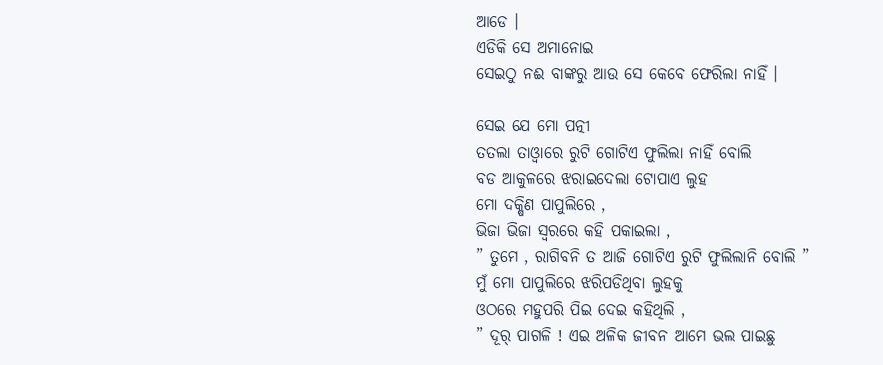ଆଡେ ।
ଏଡିକି ସେ ‌ଅମାନୋଇ
ସେଇଠୁ ନଈ ବାଙ୍କରୁ ଆଉ ସେ କେବେ ଫେରିଲା ‌ନାହିଁ ।

ସେଇ ଯେ ମୋ‌‌ ପତ୍ନୀ
ତତଲା ତାଓ୍ବାରେ ରୁଟି ଗୋଟିଏ ଫୁଲିଲା ନାହିଁ ବୋଲି
ବଡ ଆକୁଳରେ ଝରାଇଦେଲା ଟୋପାଏ ଲୁହ
ମୋ‌ ଦକ୍ଷିଣ ପାପୁଲିରେ ,
ଭିଜା ଭିଜା ସ୍ବରରେ କହି ପକାଇଲା ,
” ତୁମେ , ରାଗିବନି ତ ଆଜି ଗୋଟିଏ ରୁଟି ଫୁଲିଲାନି ବୋଲି ”
ମୁଁ ମୋ ପାପୁଲିରେ ଝରିପଡିଥିବା ଲୁହକୁ
ଓଠରେ ମହୁପରି ପିଇ ଦେଇ କହିଥିଲି ,
” ଦୂର୍ ପାଗଳି ! ଏଇ ଅଳିକ ଜୀବନ ଆମେ ଭଲ ପାଇଛୁ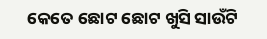କେତେ ଛୋଟ ଛୋଟ ଖୁସି ସାଉଁଟି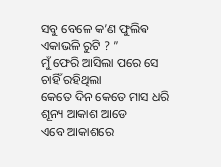ସବୁ ବେଳେ କ’ଣ ଫୁଲିଵ ଏକାଭଳି ରୁଟି ? ”
ମୁଁ ଫେରି ଆସିଲା ପରେ ସେ ଚାହିଁ ରହିଥିଲା
କେତେ ଦିନ କେତେ ମାସ ଧରି ଶୂନ୍ୟ ଆକାଶ ଆଡେ
ଏବେ ଆକାଶରେ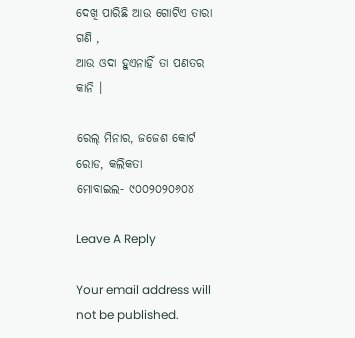ଦେଖି ପାରିଛି ଆଉ ଗୋଟିଏ ତାରା ଗଣି ,
ଆଉ ଓଦା ହୁଏନାହିଁ ତା ପଣତର କାନି ।

ରେଲ୍ ମିନାର, ଜଜେଶ କୋର୍ଟ ରୋଡ, କଲିକତା
ମୋବାଇଲ- ୯୦୦୨୦୨୦୬୦୪

Leave A Reply

Your email address will not be published.